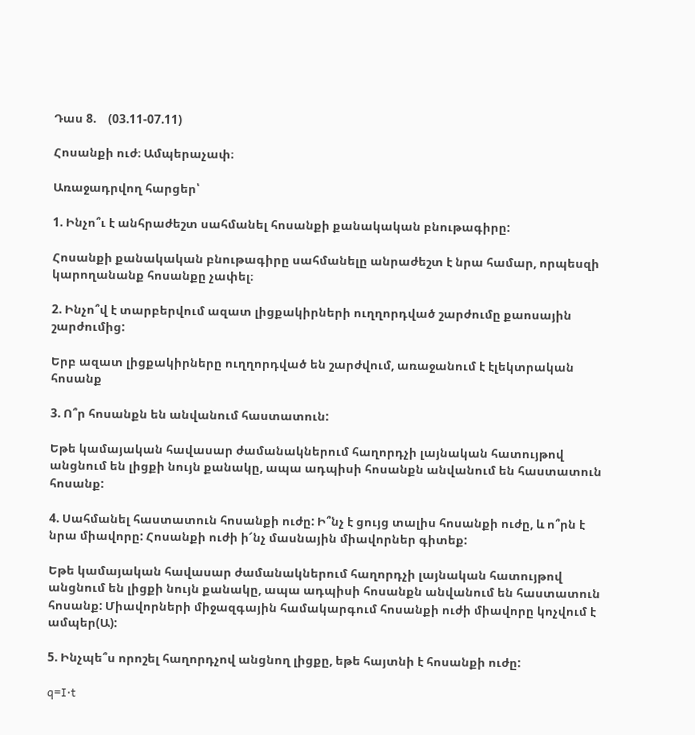Դաս 8.    (03.11-07.11)

Հոսանքի ուժ։ Ամպերաչափ։

Առաջադրվող հարցեր՝

1. Ինչո՞ւ է անհրաժեշտ սահմանել հոսանքի քանակական բնութագիրը:

Հոսանքի քանակական բնութագիրը սահմանելը անրաժեշտ է նրա համար, որպեսզի կարողանանք հոսանքը չափել։

2. Ինչո՞վ է տարբերվում ազատ լիցքակիրների ուղղորդված շարժումը քաոսային շարժումից:

Երբ ազատ լիցքակիրները ուղղորդված են շարժվում, առաջանում է էլեկտրական հոսանք

3. Ո՞ր հոսանքն են անվանում հաստատուն:

Եթե կամայական հավասար ժամանակներում հաղորդչի լայնական հատույթով անցնում են լիցքի նույն քանակը, ապա ադպիսի հոսանքն անվանում են հաստատուն հոսանք:

4. Սահմանել հաստատուն հոսանքի ուժը: Ի՞նչ է ցույց տալիս հոսանքի ուժը, և ո՞րն է նրա միավորը: Հոսանքի ուժի ի՜նչ մասնային միավորներ գիտեք:

Եթե կամայական հավասար ժամանակներում հաղորդչի լայնական հատույթով անցնում են լիցքի նույն քանակը, ապա ադպիսի հոսանքն անվանում են հաստատուն հոսանք: Միավորների միջազգային համակարգում հոսանքի ուժի միավորը կոչվում է ամպեր(Ա):

5. Ինչպե՞ս որոշել հաղորդչով անցնող լիցքը, եթե հայտնի է հոսանքի ուժը:

q=I⋅t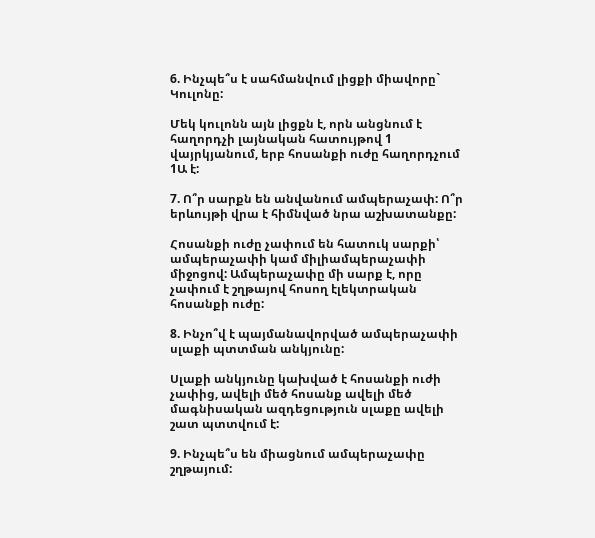6. Ինչպե՞ս է սահմանվում լիցքի միավորը` Կուլոնը:

Մեկ կուլոնն այն լիցքն է, որն անցնում է հաղորդչի լայնական հատույթով 1 վայրկյանում, երբ հոսանքի ուժը հաղորդչում  1Ա է:

7. Ո՞ր սարքն են անվանում ամպերաչափ: Ո՞ր երևույթի վրա է հիմնված նրա աշխատանքը:

Հոսանքի ուժը չափում են հատուկ սարքի՝ ամպերաչափի կամ միլիամպերաչափի միջոցով: Ամպերաչափը մի սարք է, որը չափում է շղթայով հոսող էլեկտրական հոսանքի ուժը:

8. Ինչո՞վ է պայմանավորված ամպերաչափի սլաքի պտտման անկյունը:

Սլաքի անկյունը կախված է հոսանքի ուժի չափից, ավելի մեծ հոսանք ավելի մեծ մագնիսական ազդեցություն սլաքը ավելի շատ պտտվում է:

9. Ինչպե՞ս են միացնում ամպերաչափը շղթայում: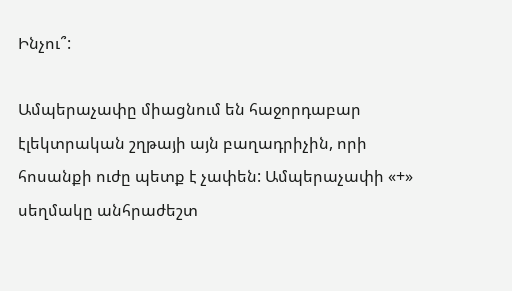Ինչու՞:

Ամպերաչափը միացնում են հաջորդաբար էլեկտրական շղթայի այն բաղադրիչին, որի հոսանքի ուժը պետք է չափեն: Ամպերաչափի «+» սեղմակը անհրաժեշտ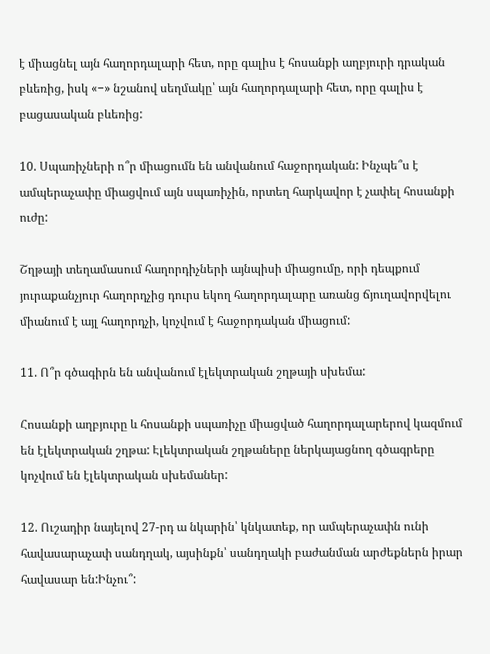է միացնել այն հաղորդալարի հետ, որը գալիս է հոսանքի աղբյուրի դրական բևեռից, իսկ «−» նշանով սեղմակը՝ այն հաղորդալարի հետ, որը գալիս է բացասական բևեռից:

10. Սպառիչների ո՞ր միացումն են անվանում հաջորդական: Ինչպե՞ս է ամպերաչափը միացվում այն սպառիչին, որտեղ հարկավոր է չափել հոսանքի ուժը:

Շղթայի տեղամասում հաղորդիչների այնպիսի միացումը, որի դեպքում յուրաքանչյուր հաղորդչից դուրս եկող հաղորդալարը առանց ճյուղավորվելու միանում է այլ հաղորդչի, կոչվում է հաջորդական միացում:

11. Ո՞ր գծագիրն են անվանում էլեկտրական շղթայի սխեմա:

Հոսանքի աղբյուրը և հոսանքի սպառիչը միացված հաղորդալարերով կազմում են էլեկտրական շղթա: Էլեկտրական շղթաները ներկայացնող գծագրերը կոչվում են էլեկտրական սխեմաներ:

12. Ուշադիր նայելով 27-րդ ա նկարին՝ կնկատեք, որ ամպերաչափն ունի հավասարաչափ սանդղակ, այսինքն՝ սանդղակի բաժանման արժեքներն իրար հավասար են:Ինչու՞: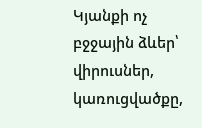Կյանքի ոչ բջջային ձևեր՝ վիրուսներ, կառուցվածքը,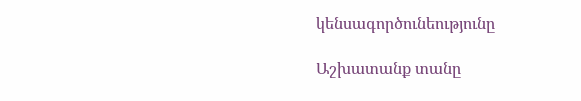կենսագործունեությունը

Աշխատանք տանը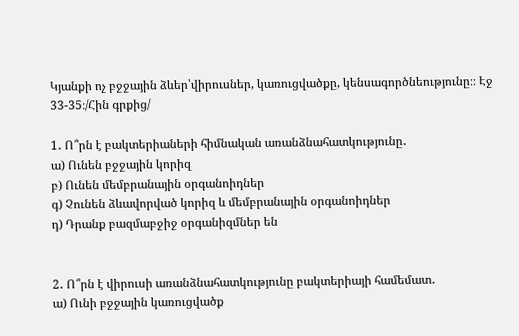Կյանքի ոչ բջջային ձևեր՝վիրուսներ, կառուցվածքը, կենսագործնեությունը։։ Էջ 33-35։/Հին գրքից/

1․ Ո՞րն է բակտերիաների հիմնական առանձնահատկությունը․
ա) Ունեն բջջային կորիզ
բ) Ունեն մեմբրանային օրգանոիդներ
գ) Չունեն ձևավորված կորիզ և մեմբրանային օրգանոիդներ
դ) Դրանք բազմաբջիջ օրգանիզմներ են


2․ Ո՞րն է վիրուսի առանձնահատկությունը բակտերիայի համեմատ․
ա) Ունի բջջային կառուցվածք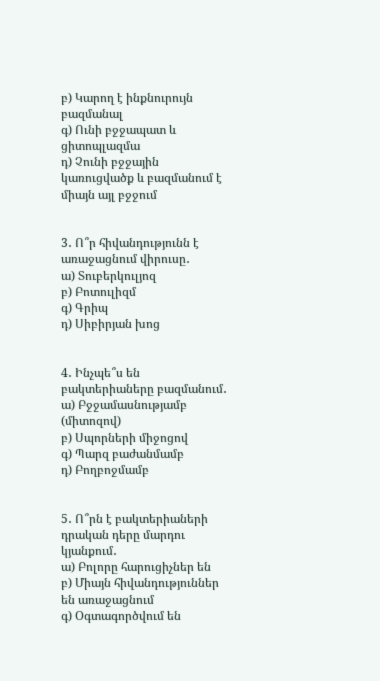բ) Կարող է ինքնուրույն բազմանալ
գ) Ունի բջջապատ և ցիտոպլազմա
դ) Չունի բջջային կառուցվածք և բազմանում է միայն այլ բջջում


3․ Ո՞ր հիվանդությունն է առաջացնում վիրուսը․
ա) Տուբերկուլյոզ
բ) Բոտուլիզմ
գ) Գրիպ
դ) Սիբիրյան խոց


4․ Ինչպե՞ս են բակտերիաները բազմանում․
ա) Բջջամասնությամբ (միտոզով)
բ) Սպորների միջոցով
գ) Պարզ բաժանմամբ
դ) Բողբոջմամբ


5․ Ո՞րն է բակտերիաների դրական դերը մարդու կյանքում․
ա) Բոլորը հարուցիչներ են
բ) Միայն հիվանդություններ են առաջացնում
գ) Օգտագործվում են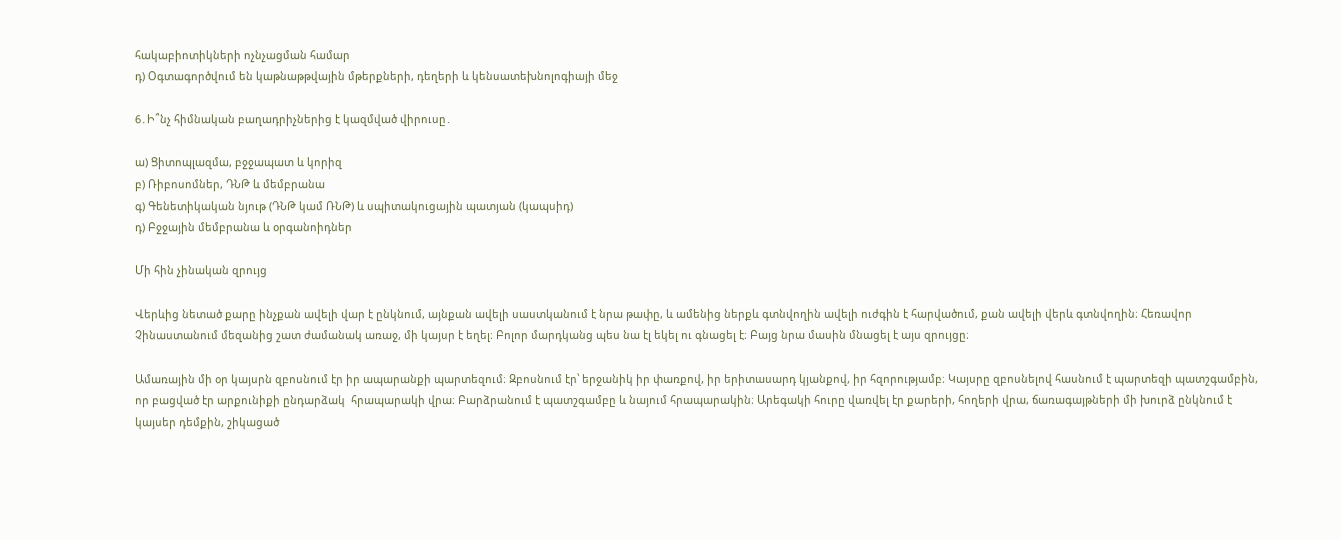հակաբիոտիկների ոչնչացման համար
դ) Օգտագործվում են կաթնաթթվային մթերքների, դեղերի և կենսատեխնոլոգիայի մեջ

6․Ի՞նչ հիմնական բաղադրիչներից է կազմված վիրուսը․

ա) Ցիտոպլազմա, բջջապատ և կորիզ
բ) Ռիբոսոմներ, ԴՆԹ և մեմբրանա
գ) Գենետիկական նյութ (ԴՆԹ կամ ՌՆԹ) և սպիտակուցային պատյան (կապսիդ)
դ) Բջջային մեմբրանա և օրգանոիդներ

Մի հին չինական զրույց

Վերևից նետած քարը ինչքան ավելի վար է ընկնում, այնքան ավելի սաստկանում է նրա թափը, և ամենից ներքև գտնվողին ավելի ուժգին է հարվածում, քան ավելի վերև գտնվողին։ Հեռավոր Չինաստանում մեզանից շատ ժամանակ առաջ, մի կայսր է եղել։ Բոլոր մարդկանց պես նա էլ եկել ու գնացել է։ Բայց նրա մասին մնացել է այս զրույցը։

Ամառային մի օր կայսրն զբոսնում էր իր ապարանքի պարտեզում։ Զբոսնում էր՝ երջանիկ իր փառքով, իր երիտասարդ կյանքով, իր հզորությամբ։ Կայսրը զբոսնելով հասնում է պարտեզի պատշգամբին, որ բացված էր արքունիքի ընդարձակ  հրապարակի վրա։ Բարձրանում է պատշգամբը և նայում հրապարակին։ Արեգակի հուրը վառվել էր քարերի, հողերի վրա, ճառագայթների մի խուրձ ընկնում է կայսեր դեմքին, շիկացած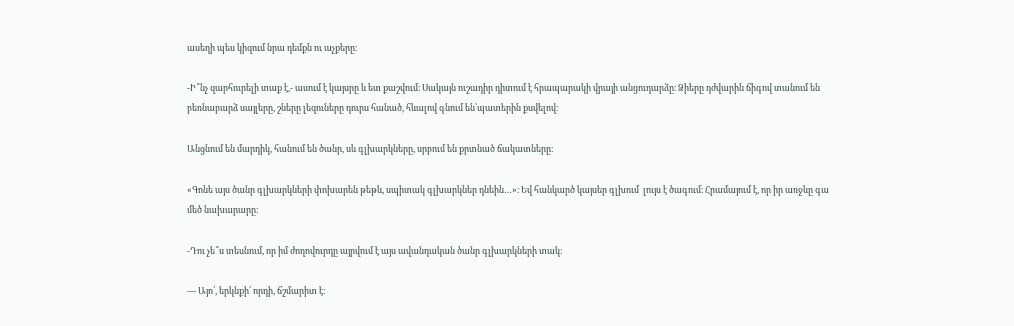ասեղի պես կիզում նրա դեմքն ու աչքերը։

-Ի՞նչ զարհուրելի տաք է,- ասում է կայսրը և ետ քաշվում։ Սակայն ուշադիր դիտում է հրապարակի վրայի անցուդարձը։ Ձիերը դժվարին ճիգով տանում են բեռնաբարձ սայլերը, շները լեզուները դուրս հանած, հևալով գնում են՝պատերին քսվելով։

Անցնում են մարդիկ, հանում են ծանր, սև գլխարկները, սրբում են քրտնած ճակատները։

«Գոնե այս ծանր գլխարկների փոխարեն թեթև, սպիտակ գլխարկներ դնեին…»։ Եվ հանկարծ կայսեր գլխում  լույս է ծագում։ Հրամայում է, որ իր առջևը գա  մեծ նախարարը։

-Դու չե՞ս տեսնում, որ իմ ժողովուրդը այրվում է այս ավանդական ծանր գլխարկների տակ։

— Այո՛, երկնքի՛ որդի, ճշմարիտ է։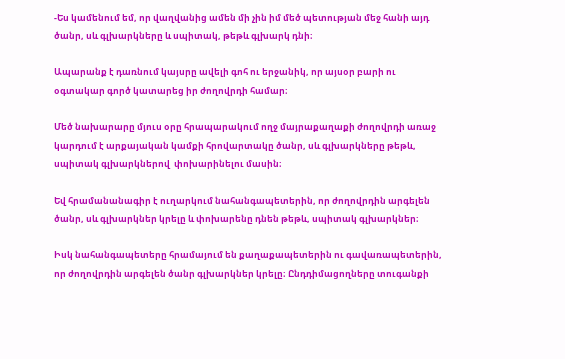-Ես կամենում եմ, որ վաղվանից ամեն մի չին իմ մեծ պետության մեջ հանի այդ ծանր, սև գլխարկները և սպիտակ, թեթև գլխարկ դնի։

Ապարանք է դառնում կայսրը ավելի գոհ ու երջանիկ, որ այսօր բարի ու օգտակար գործ կատարեց իր ժողովրդի համար։

Մեծ նախարարը մյուս օրը հրապարակում ողջ մայրաքաղաքի ժողովրդի առաջ կարդում է արքայական կամքի հրովարտակը ծանր, սև գլխարկները թեթև, սպիտակ գլխարկներով  փոխարինելու մասին։

Եվ հրամանանագիր է ուղարկում նահանգապետերին, որ ժողովրդին արգելեն ծանր, սև գլխարկներ կրելը և փոխարենը դնեն թեթև, սպիտակ գլխարկներ։

Իսկ նահանգապետերը հրամայում են քաղաքապետերին ու գավառապետերին, որ ժողովրդին արգելեն ծանր գլխարկներ կրելը։ Ընդդիմացողները տուգանքի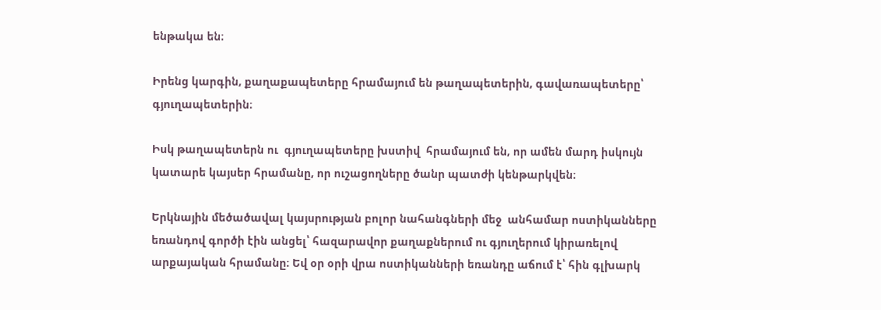ենթակա են։

Իրենց կարգին, քաղաքապետերը հրամայում են թաղապետերին, գավառապետերը՝ գյուղապետերին։

Իսկ թաղապետերն ու  գյուղապետերը խստիվ  հրամայում են, որ ամեն մարդ իսկույն կատարե կայսեր հրամանը, որ ուշացողները ծանր պատժի կենթարկվեն։

Երկնային մեծածավալ կայսրության բոլոր նահանգների մեջ  անհամար ոստիկանները եռանդով գործի էին անցել՝ հազարավոր քաղաքներում ու գյուղերում կիրառելով արքայական հրամանը։ Եվ օր օրի վրա ոստիկանների եռանդը աճում է՝ հին գլխարկ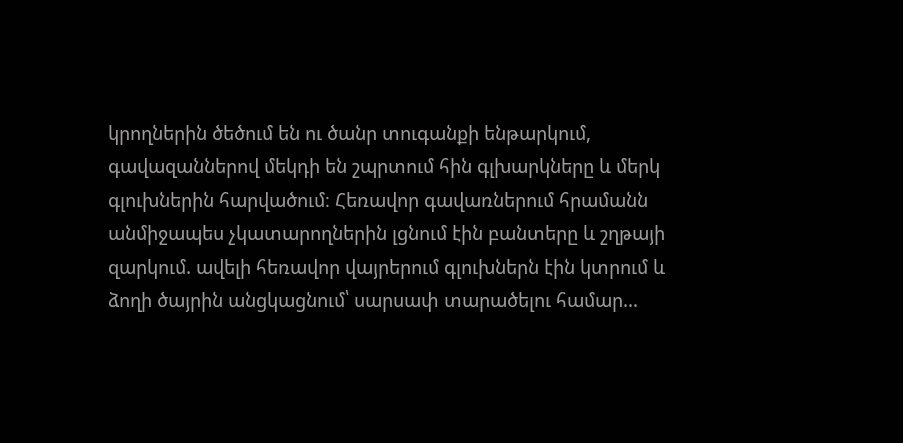կրողներին ծեծում են ու ծանր տուգանքի ենթարկում, գավազաններով մեկդի են շպրտում հին գլխարկները և մերկ գլուխներին հարվածում։ Հեռավոր գավառներում հրամանն անմիջապես չկատարողներին լցնում էին բանտերը և շղթայի զարկում. ավելի հեռավոր վայրերում գլուխներն էին կտրում և ձողի ծայրին անցկացնում՝ սարսափ տարածելու համար…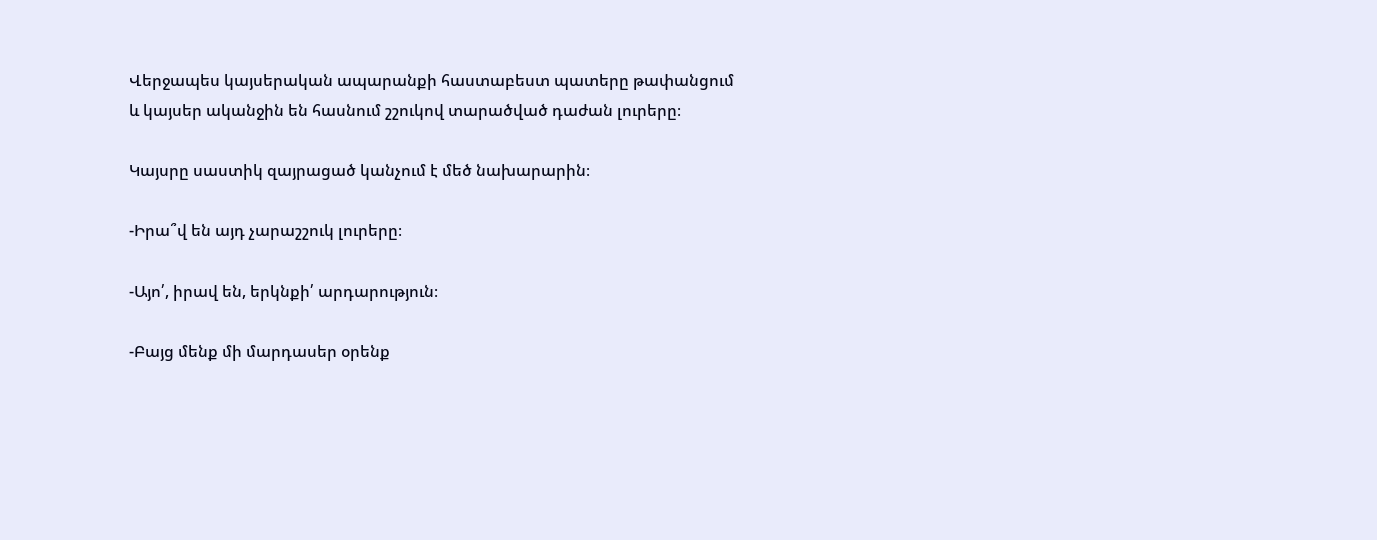Վերջապես կայսերական ապարանքի հաստաբեստ պատերը թափանցում  և կայսեր ականջին են հասնում շշուկով տարածված դաժան լուրերը։

Կայսրը սաստիկ զայրացած կանչում է մեծ նախարարին։

-Իրա՞վ են այդ չարաշշուկ լուրերը։

-Այո՛, իրավ են, երկնքի՛ արդարություն։

-Բայց մենք մի մարդասեր օրենք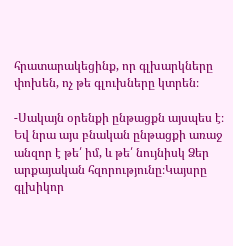հրատարակեցինք, որ գլխարկները փոխեն, ոչ թե գլուխները կտրեն։

-Սակայն օրենքի ընթացքն այսպես է։ Եվ նրա այս բնական ընթացքի առաջ անզոր է թե՛ իմ, և թե՛ նույնիսկ Ձեր արքայական հզորությունը։Կայսրը գլխիկոր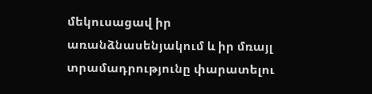մեկուսացավ իր առանձնասենյակում և իր մռայլ տրամադրությունը փարատելու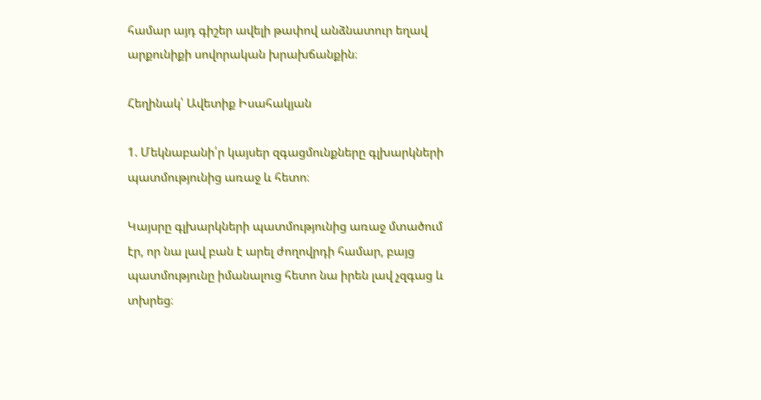համար այդ գիշեր ավելի թափով անձնատուր եղավ արքունիքի սովորական խրախճանքին։

Հեղինակ՝ Ավետիք Իսահակյան

1. Մեկնաբանի՛ր կայսեր զգացմունքները գլխարկների պատմությունից առաջ և հետո։

Կայսրը գլխարկների պատմությունից առաջ մտածում էր, որ նա լավ բան է արել ժողովրդի համար, բայց պատմությունը իմանալուց հետո նա իրեն լավ չզգաց և տխրեց։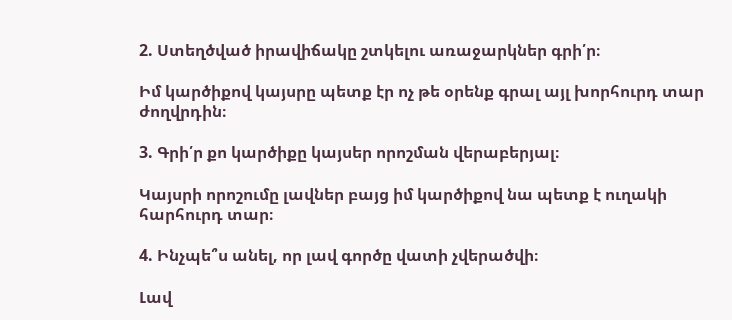2. Ստեղծված իրավիճակը շտկելու առաջարկներ գրի՛ր։

Իմ կարծիքով կայսրը պետք էր ոչ թե օրենք գրալ այլ խորհուրդ տար ժողվրդին։

3. Գրի՛ր քո կարծիքը կայսեր որոշման վերաբերյալ։

Կայսրի որոշումը լավներ բայց իմ կարծիքով նա պետք է ուղակի հարհուրդ տար։

4. Ինչպե՞ս անել, որ լավ գործը վատի չվերածվի։

Լավ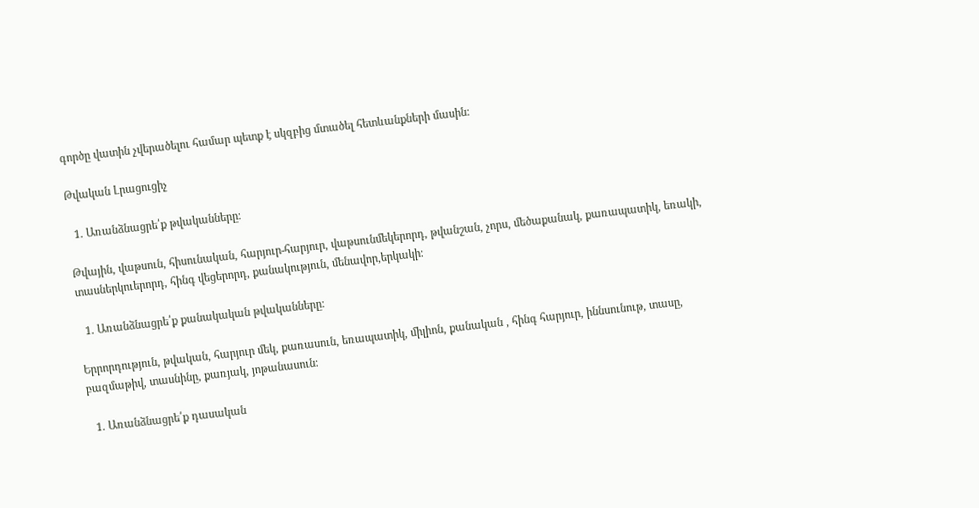գործը վատին չվերածելու համար պետք է սկզբից մտածել հետևանքների մասին։

Թվական Լրացուցիչ

  1. Առանձնացրե՛ք թվականները։

Թվային, վաթսուն, հիսունական, հարյուր-հարյուր, վաթսունմեկերորդ, թվանշան, չորս, մեծաքանակ, քառապատիկ, եռակի, տասներկուերորդ, հինգ վեցերորդ, քանակություն, մենավոր,երկակի։

  1. Առանձնացրե՛ք քանակական թվականները։

Երրորդություն, թվական, հարյուր մեկ, քառասուն, եռապատիկ, միլիոն, քանական , հինգ հարյուր, իննսունութ, տասը, բազմաթիվ, տասնինը, քառյակ, յոթանասուն։

  1. Առանձնացրե՛ք դասական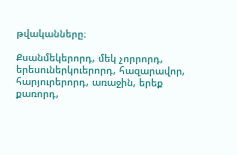թվականները։

Քսանմեկերորդ, մեկ չորրորդ, երեսուներկուերորդ, հազարավոր, հարյուրերորդ, առաջին, երեք քառորդ,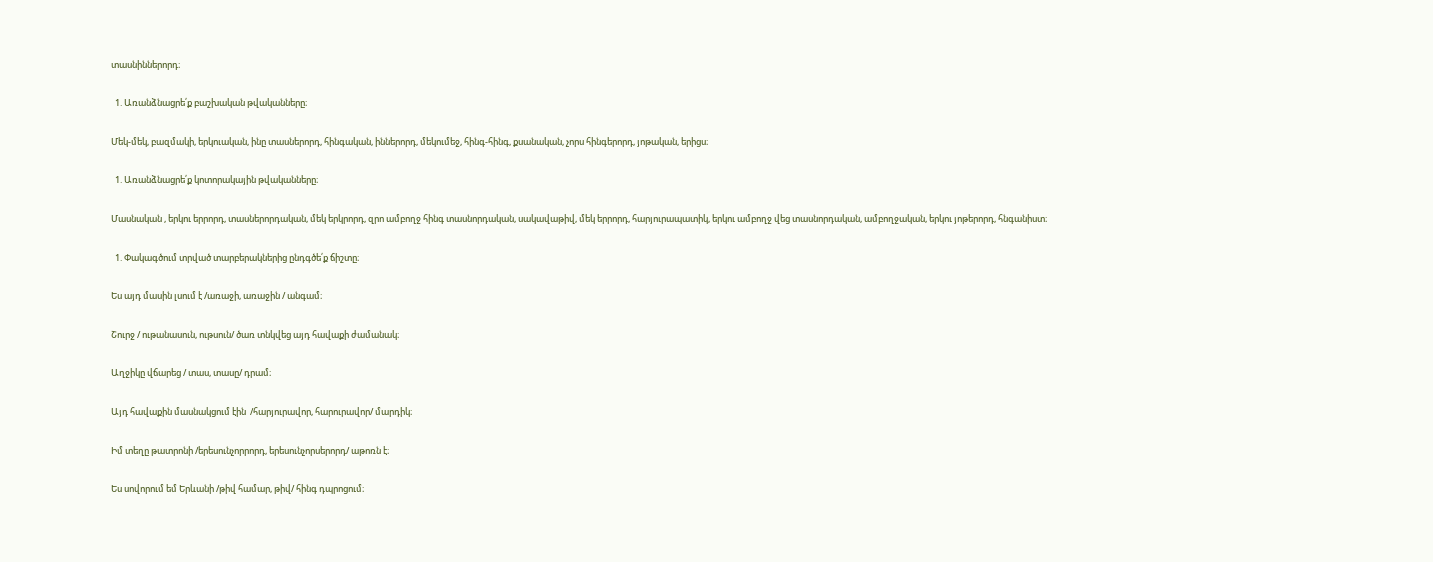տասնիններորդ։

  1. Առանձնացրե՛ք բաշխական թվականները։

Մեկ-մեկ, բազմակի, երկուական, ինը տասներորդ, հինգական, իններորդ, մեկումեջ, հինգ-հինգ, քսանական, չորս հինգերորդ, յոթական, երիցս։

  1. Առանձնացրե՛ք կոտորակային թվականները։

Մասնական , երկու երրորդ, տասներորդական, մեկ երկրորդ, զրո ամբողջ հինգ տասնորդական, սակավաթիվ, մեկ երրորդ, հարյուրապատիկ, երկու ամբողջ վեց տասնորդական, ամբողջական, երկու յոթերորդ, հնգանիստ։

  1. Փակագծում տրված տարբերակներից ընդգծե՛ք ճիշտը։

Ես այդ մասին լսում է /առաջի, առաջին / անգամ։

Շուրջ / ութանասուն, ութսուն/ ծառ տնկվեց այդ հավաքի ժամանակ։

Աղջիկը վճարեց / տաս, տասը/ դրամ։

Այդ հավաքին մասնակցում էին  /հարյուրավոր, հարուրավոր/ մարդիկ։

Իմ տեղը թատրոնի /երեսունչորրորդ, երեսունչորսերորդ/ աթոռն է։

Ես սովորում եմ Երևանի /թիվ համար, թիվ/ հինգ դպրոցում։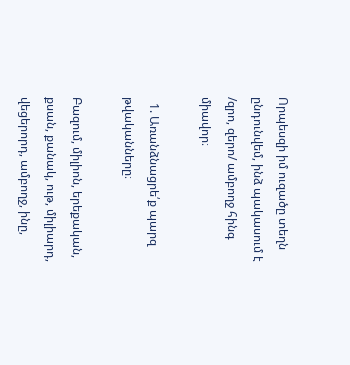Որպեսզի իմ ուզածը տեղն ընդունվեմ, ինձ պակասում է /զրո, զերո/ ամբողջ հինգ միավոր։

  1. Առանձնացրե՛ք պարզ թվականները։

Բազում, միլիոն, երեքական, քսան, քանակ, ութ, միլիարդ, վեցերորդ, ամբողջ, ինը,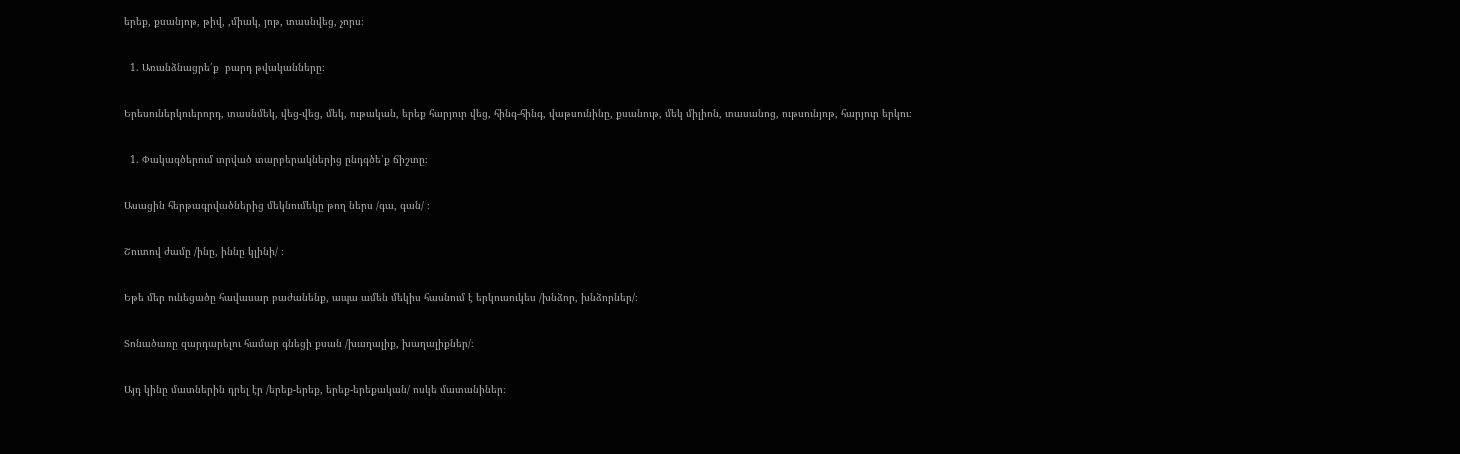երեք, քսանյոթ, թիվ, ,միակ, յոթ, տասնվեց, չորս։

  1. Առանձնացրե՛ք  բարդ թվականները։

Երեսուներկուերորդ, տասնմեկ, վեց-վեց, մեկ, ութական, երեք հարյուր վեց, հինգ-հինգ, վաթսունինը, քսանութ, մեկ միլիոն, տասանոց, ութսունյոթ, հարյուր երկու։

  1. Փակագծերում տրված տարբերակներից ընդգծե՛ք ճիշտը։

Ասացին հերթագրվածներից մեկնումեկը թող ներս /գա, գան/ ։

Շուտով ժամը /ինը, իննը կլինի/ ։

Եթե մեր ունեցածը հավասար բաժանենք, ապա ամեն մեկիս հասնում է երկուսուկես /խնձոր, խնձորներ/։

Տոնածառը զարդարելու համար գնեցի քսան /խաղալիք, խաղալիքներ/։

Այդ կինը մատներին դրել էր /երեք-երեք, երեք-երեքական/ ոսկե մատանիներ։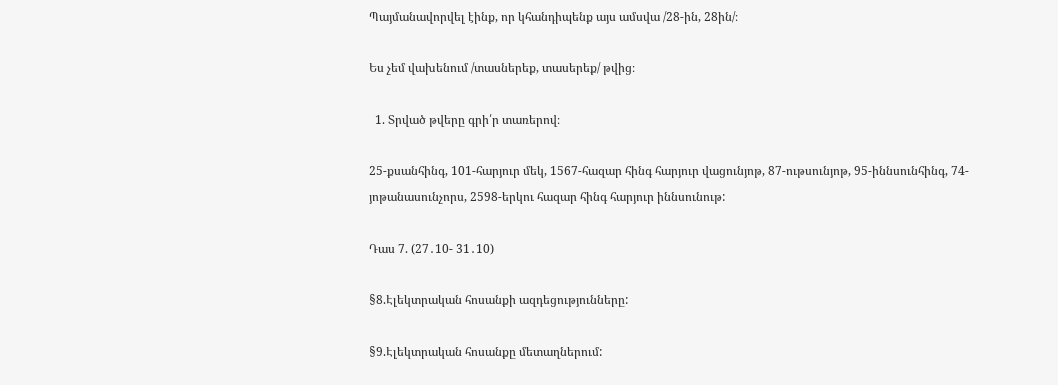Պայմանավորվել էինք, որ կհանդիպենք այս ամսվա /28-ին, 28ին/։

Ես չեմ վախենում /տասներեք, տասերեք/ թվից։

  1. Տրված թվերը գրի՛ր տառերով։

25-քսանհինգ, 101-հարյուր մեկ, 1567-հազար հինգ հարյուր վացունյոթ, 87-ութսունյոթ, 95-իննսունհինգ, 74-յոթանասունչորս, 2598-երկու հազար հինգ հարյուր իննսունութ:

Դաս 7. (27․10- 31․10)

§8.Էլեկտրական հոսանքի ազդեցությունները:

§9.Էլեկտրական հոսանքը մետաղներում: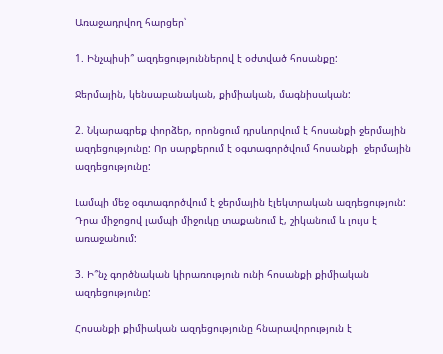Առաջադրվող հարցեր՝

1. Ինչպիսի՞ ազդեցություններով է օժտված հոսանքը:

Ջերմային, կենսաբանական, քիմիական, մագնիսական:

2. Նկարագրեք փորձեր, որոնցում դրսևորվում է հոսանքի ջերմային ազդեցությունը: Որ սարքերում է օգտագործվում հոսանքի  ջերմային ազդեցությունը:

Լամպի մեջ օգտագործվում է ջերմային էլեկտրական ազդեցություն: Դրա միջոցով լամպի միջուկը տաքանում է, շիկանում և լույս է առաջանում:

3. Ի՞նչ գործնական կիրառություն ունի հոսանքի քիմիական ազդեցությունը:

Հոսանքի քիմիական ազդեցությունը հնարավորություն է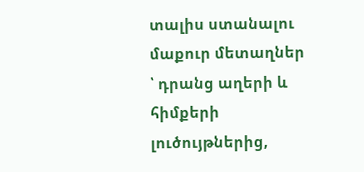տալիս ստանալու մաքուր մետաղներ ՝ դրանց աղերի և հիմքերի լուծույթներից,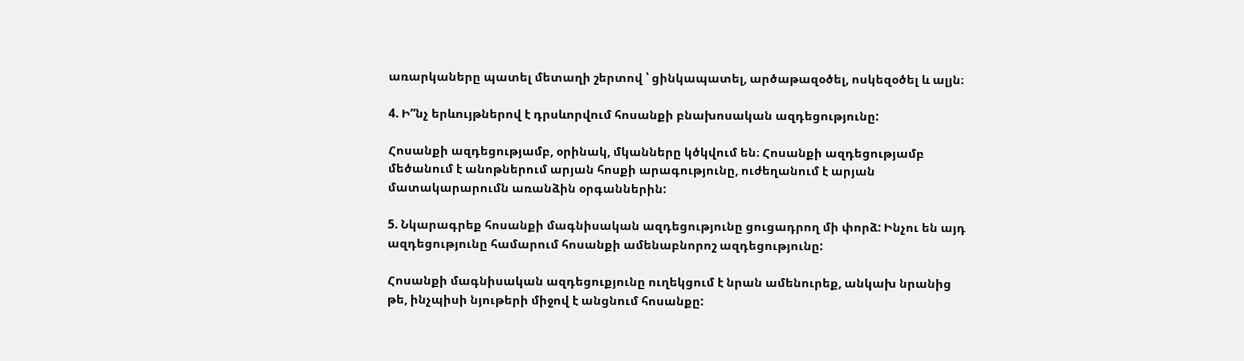առարկաները պատել մետաղի շերտով ՝ ցինկապատել, արծաթազօծել, ոսկեզօծել և ալյն։

4. Ի”նչ երևույթներով է դրսևորվում հոսանքի բնախոսական ազդեցությունը:

Հոսանքի ազդեցությամբ, օրինակ, մկանները կծկվում են։ Հոսանքի ազդեցությամբ մեծանում է անոթներում արյան հոսքի արագությունը, ուժեղանում է արյան մատակարարումն առանձին օրգաններին:

5. Նկարագրեք հոսանքի մագնիսական ազդեցությունը ցուցադրող մի փորձ: Ինչու են այդ ազդեցությունը համարում հոսանքի ամենաբնորոշ ազդեցությունը:

Հոսանքի մագնիսական ազդեցուքյունը ուղեկցում է նրան ամենուրեք, անկախ նրանից թե, ինչպիսի նյութերի միջով է անցնում հոսանքը: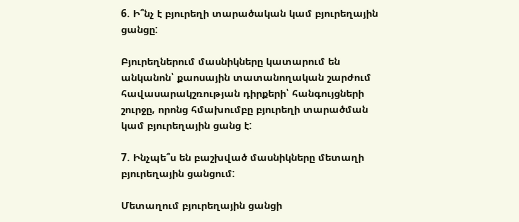6. Ի՞նչ է բյուրեղի տարածական կամ բյուրեղային ցանցը:

Բյուրեղներում մասնիկները կատարում են անկանոն՝ քաոսային տատանողական շարժում հավասարակշռության դիրքերի՝ հանգույցների շուրջը, որոնց հմախումբը բյուրեղի տարածման կամ բյուրեղային ցանց է:

7. Ինչպե՞ս են բաշխված մասնիկները մետաղի բյուրեղային ցանցում:

Մետաղում բյուրեղային ցանցի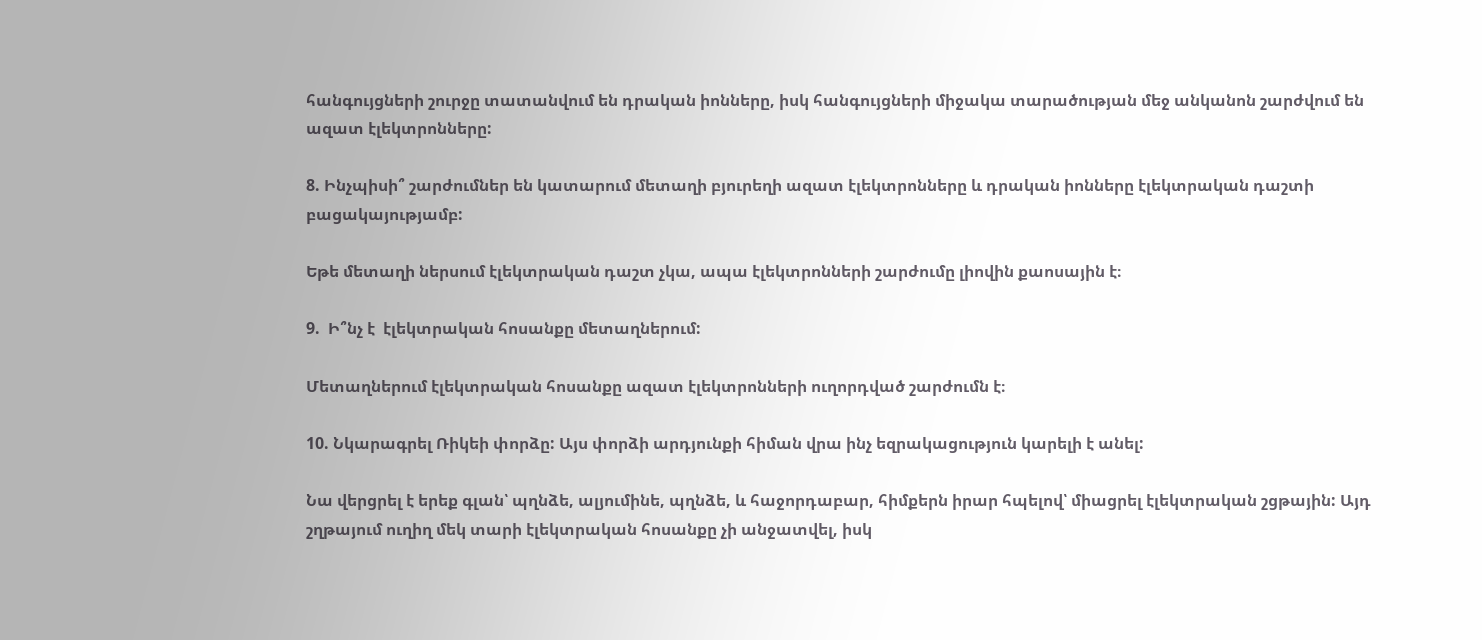հանգույցների շուրջը տատանվում են դրական իոնները, իսկ հանգույցների միջակա տարածության մեջ անկանոն շարժվում են ազատ էլեկտրոնները:

8. Ինչպիսի՞ շարժումներ են կատարում մետաղի բյուրեղի ազատ էլեկտրոնները և դրական իոնները էլեկտրական դաշտի բացակայությամբ:

Եթե մետաղի ներսում էլեկտրական դաշտ չկա, ապա էլեկտրոնների շարժումը լիովին քաոսային է։

9.  Ի՞նչ է  էլեկտրական հոսանքը մետաղներում:

Մետաղներում էլեկտրական հոսանքը ազատ էլեկտրոնների ուղորդված շարժումն է։

10. Նկարագրել Ռիկեի փորձը: Այս փորձի արդյունքի հիման վրա ինչ եզրակացություն կարելի է անել:

Նա վերցրել է երեք գլան՝ պղնձե, ալյումինե, պղնձե, և հաջորդաբար, հիմքերն իրար հպելով՝ միացրել էլեկտրական շցթային: Այդ շղթայում ուղիղ մեկ տարի էլեկտրական հոսանքը չի անջատվել, իսկ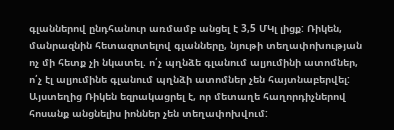գլաններով ընդհանուր առմամբ անցել է 3,5 ՄԿլ լիցք: Ռիկեն, մանրազնին հետազոտելով գլանները, նյութի տեղափոխության ոչ մի հետք չի նկատել. ո՛չ պղնձե գլանում ալյումինի ատոմներ, ո՛չ էլ ալյումինե գլանում պղնձի ատոմներ չեն հայտնաբերվել:
Այստեղից Ռիկեն եզրակացրել է, որ մետաղե հաղորդիչներով հոսանք անցնելիս իոններ չեն տեղափոխվում: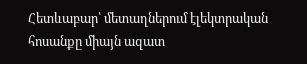Հետևաբար՝ մետաղներում էլեկտրական հոսանքը միայն ազատ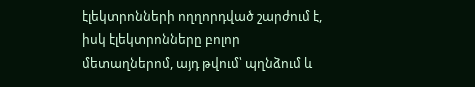էլեկտրոնների ողղորդված շարժում է, իսկ էլեկտրոնները բոլոր մետաղներոմ, այդ թվում՝ պղնձում և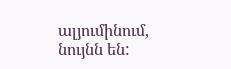ալյումինում, նույնն են: